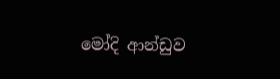මෝදි ආන්ඩුව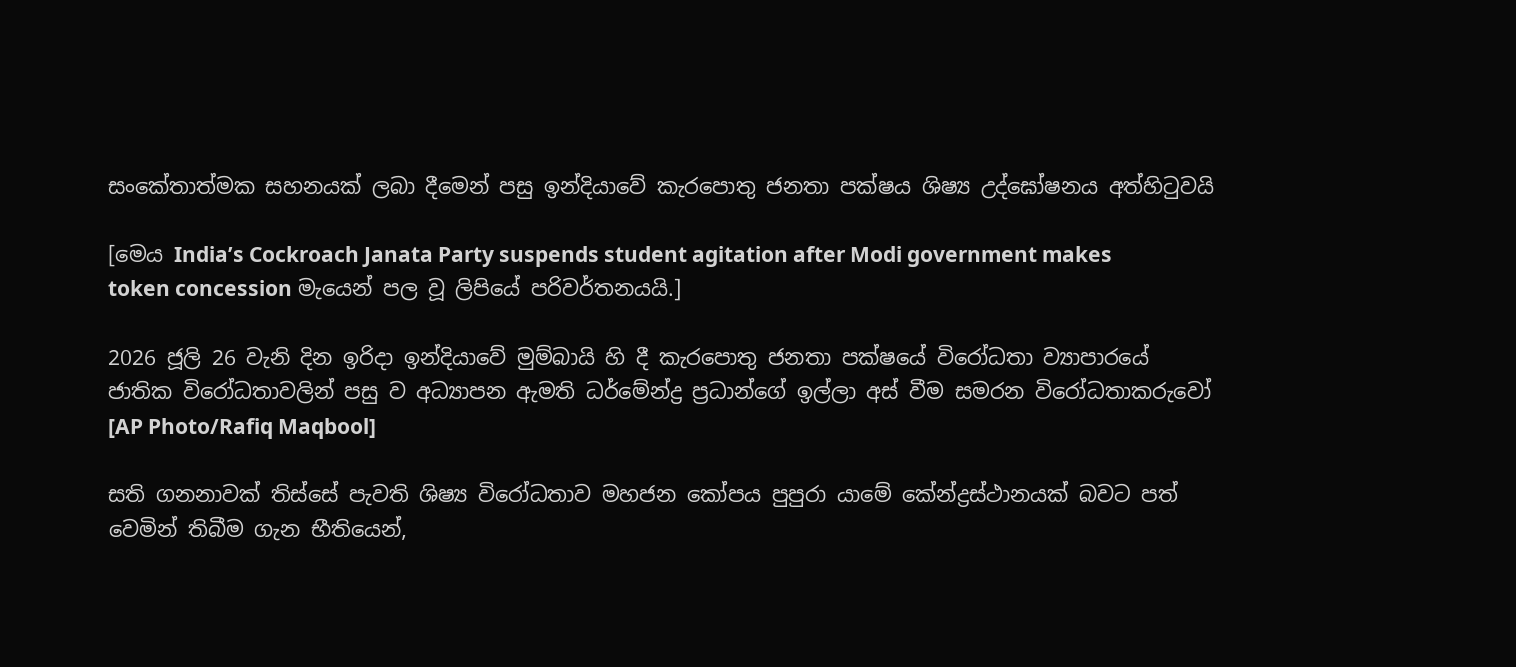සංකේතාත්මක සහනයක් ලබා දීමෙන් පසු ඉන්දියාවේ කැරපොතු ජනතා පක්ෂය ශිෂ්‍ය උද්ඝෝෂනය අත්හිටුවයි

[මෙය India’s Cockroach Janata Party suspends student agitation after Modi government makes token concession මැයෙන් පල වූ ලිපියේ පරිවර්තනයයි.]

2026 ජූලි 26 වැනි දින ඉරිදා ඉන්දියාවේ මුම්බායි හි දී කැරපොතු ජනතා පක්ෂයේ විරෝධතා ව්‍යාපාරයේ ජාතික විරෝධතාවලින් පසු ව අධ්‍යාපන ඇමති ධර්මේන්ද්‍ර ප්‍රධාන්ගේ ඉල්ලා අස් වීම සමරන විරෝධතාකරුවෝ [AP Photo/Rafiq Maqbool]

සති ගනනාවක් තිස්සේ පැවති ශිෂ්‍ය විරෝධතාව මහජන කෝපය පුපුරා යාමේ කේන්ද්‍රස්ථානයක් බවට පත් වෙමින් තිබීම ගැන භීතියෙන්,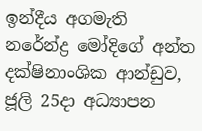ඉන්දීය අගමැති නරේන්ද්‍ර මෝදිගේ අන්ත දක්ෂිනාංශික ආන්ඩුව, ජූලි 25දා අධ්‍යාපන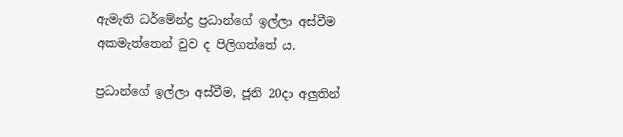ඇමැති ධර්මේන්ද්‍ර ප්‍රධාන්ගේ ඉල්ලා අස්වීම අකමැත්තෙන් වුව ද පිලිගත්තේ ය.

ප්‍රධාන්ගේ ඉල්ලා අස්වීම, ජූනි 20දා අලුතින්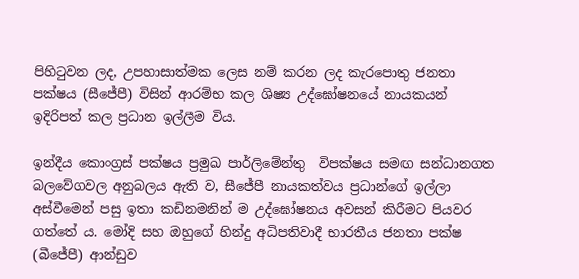පිහිටුවන ලද, උපහාසාත්මක ලෙස නම් කරන ලද කැරපොතු ජනතා පක්ෂය (සීජේපී) විසින් ආරම්භ කල ශිෂ්‍ය උද්ඝෝෂනයේ නායකයන් ඉදිරිපත් කල ප්‍රධාන ඉල්ලීම විය.

ඉන්දීය කොංග්‍රස් පක්ෂය ප්‍රමුඛ පාර්ලිමේන්තු  විපක්ෂය සමඟ සන්ධානගත බලවේගවල අනුබලය ඇති ව, සීජේපී නායකත්වය ප්‍රධාන්ගේ ඉල්ලා අස්වීමෙන් පසු ඉතා කඩිනමනින් ම උද්ඝෝෂනය අවසන් කිරීමට පියවර ගත්තේ ය. මෝදි සහ ඔහුගේ හින්දු අධිපතිවාදී භාරතීය ජනතා පක්ෂ (බීජේපී) ආන්ඩුව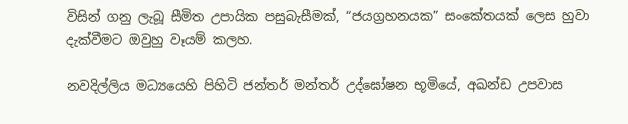විසින් ගනු ලැබූ සීමිත උපායික පසුබැසීමක්, “ජයග්‍රහනයක” සංකේතයක් ලෙස හුවා දැක්වීමට ඔවුහු වෑයම් කලහ.

නවදිල්ලිය මධ්‍යයෙහි පිහිටි ජන්තර් මන්තර් උද්ඝෝෂන භූමියේ, අඛන්ඩ උපවාස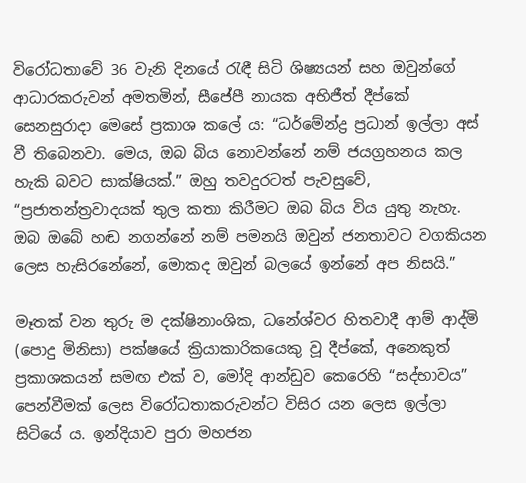විරෝධතාවේ 36 වැනි දිනයේ රැඳී සිටි ශිෂ්‍යයන් සහ ඔවුන්ගේ ආධාරකරුවන් අමතමින්, සීජ‌ේපී නායක අභිජීත් දීප්කේ සෙනසුරාදා මෙසේ ප්‍රකාශ කලේ ය: “ධර්මේන්ද්‍ර ප්‍රධාන් ඉල්ලා අස් වී තිබෙනවා. මෙය, ඔබ බිය නොවන්නේ නම් ජයග්‍රහනය කල හැකි බවට සාක්ෂියක්.” ඔහු තවදුරටත් පැවසුවේ, “ප්‍රජාතන්ත්‍රවාදයක් තුල කතා කිරීමට ඔබ බිය විය යුතු නැහැ. ඔබ ඔබේ හඬ නගන්නේ නම් පමනයි ඔවුන් ජනතාවට වගකියන ලෙස හැසිරනේන‌ේ, මොකද ඔවුන් බලයේ ඉන්නේ අප නිසයි.”

මෑතක් වන තුරු ම දක්ෂිනාංශික, ධනේශ්වර හිතවාදී ආම් ආද්මි (ප‌ොදු මිනිසා) පක්ෂයේ ක්‍රියාකාරිකයෙකු වූ දීප්කේ, අනෙකුත්  ප්‍රකාශකයන් සමඟ එක් ව, මෝදි ආන්ඩුව කෙරෙහි “සද්භාවය” පෙන්වීමක් ලෙස විරෝධතාකරුවන්ට විසිර යන ලෙස ඉල්ලා සිටියේ ය. ඉන්දියාව පුරා මහජන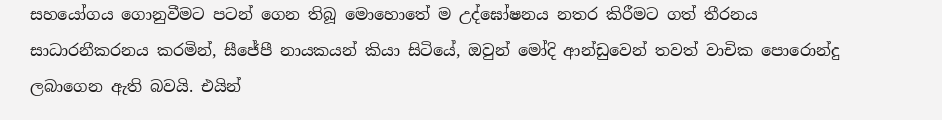සහයෝගය ගොනුවීමට පටන් ගෙන තිබූ මොහොතේ ම උද්ඝෝෂනය නතර කිරීමට ගත් තීරනය සාධාරනීකරනය කරමින්, සීජේපී නායකයන් කියා සිටියේ, ඔවුන් මෝදි ආන්ඩුවෙන් තවත් වාචික පොරොන්දු ලබාගෙන ඇති බවයි. එයින්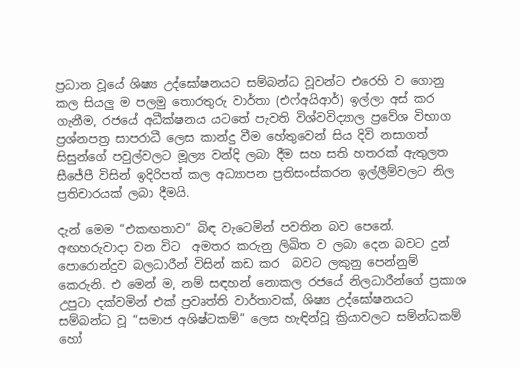ප්‍රධාන වූයේ ශිෂ්‍ය උද්ඝෝෂනයට සම්බන්ධ වූවන්ට එරෙහි ව ගොනු කල සියලු ම පලමු තොරතුරු වාර්තා (එෆ්අයිආර්) ඉල්ලා අස් කර ගැනීම, රජයේ අධීක්ෂනය යටතේ පැවති විශ්වවිද්‍යාල ප්‍රවේශ විභාග ප්‍රශ්නපත්‍ර සාපරාධී ලෙස කාන්දු වීම හේතුවෙන් සිය දිවි නසාගත් සිසුන්ගේ පවුල්වලට මූල්‍ය වන්දි ලබා දීම සහ සති හතරක් ඇතුලත සීජේපී විසින් ඉදිරිපත් කල අධ්‍යාපන ප්‍රතිසංස්කරන ඉල්ලීම්වලට නිල ප්‍රතිචාරයක් ලබා දීමයි.

දැන් මෙම “එකඟතාව” බිඳ වැටෙමින් පවතින බව පෙනේ. අඟහරුවාදා වන විට  අමතර කරුනු ලිඛිත ව ලබා දෙන බවට දුන් පොරොන්දුව බලධාරීන් විසින් කඩ කර  බවට ලකුනු පෙන්නුම් කෙරුනි. එ මෙන් ම, නම් සඳහන් නොකල රජයේ නිලධාරීන්ගේ ප්‍රකාශ උපුටා දක්වමින් එක් ප්‍රවෘත්ති වාර්තාවක්, ශිෂ්‍ය උද්ඝෝෂනයට සම්බන්ධ වූ “සමාජ අශිෂ්ටකම්” ලෙස හැඳින්වූ ක්‍රියාවලට සම්න්ධකම්  හෝ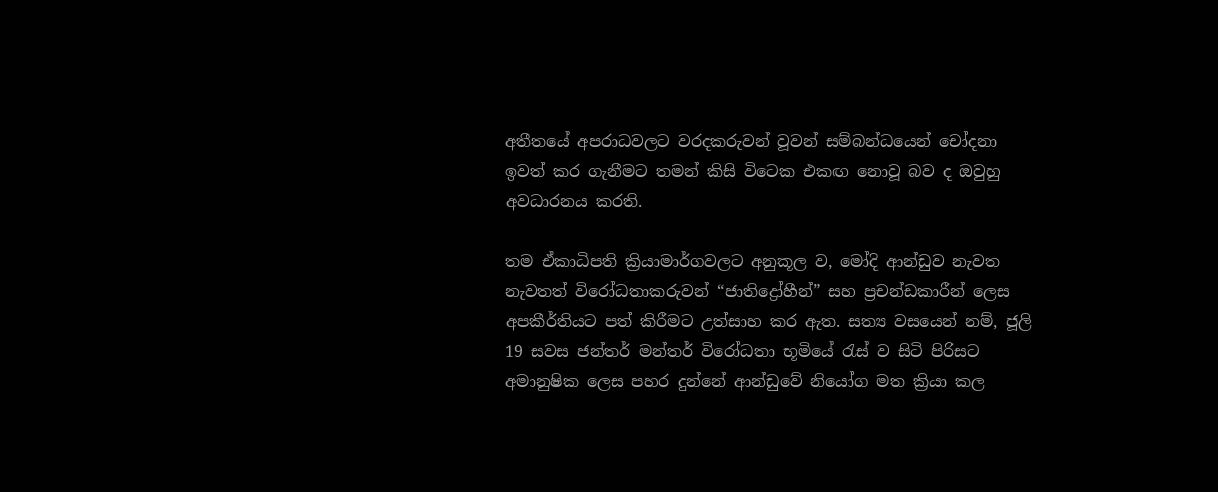අතීතයේ අපරාධවලට වරදකරුවන් වූවන් සම්බන්ධයෙන් චෝදනා ඉවත් කර ගැනීමට තමන් කිසි විටෙක එකඟ නොවූ බව ද ඔවුහු අවධාරනය කරති.

තම ඒකාධිපති ක්‍රියාමාර්ගවලට අනුකූල ව, මෝදි ආන්ඩුව නැවත නැවතත් විරෝධතාකරුවන් “ජාතිද්‍රෝහීන්” සහ ප්‍රචන්ඩකාරීන් ලෙස අපකීර්තියට පත් කිරීමට උත්සාහ කර ඇත. සත්‍ය වසයෙන් නම්, ජූලි 19 සවස ජන්තර් මන්තර් විරෝධතා භූමියේ රැස් ව සිටි පිරිසට අමානුෂික ලෙස පහර දුන්නේ ආන්ඩුවේ නියෝග මත ක්‍රියා කල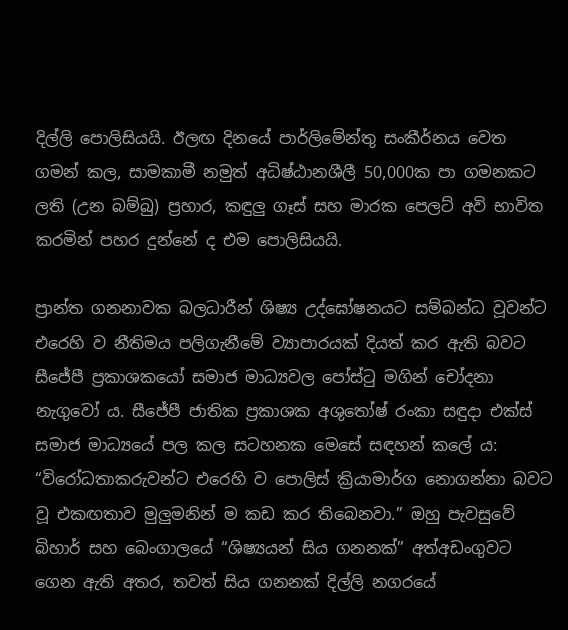දිල්ලි පොලිසියයි. ඊලඟ දිනයේ පාර්ලිමේන්තු සංකීර්නය වෙත ගමන් කල, සාමකාමී නමුත් අධිෂ්ඨානශීලී 50,000ක පා ගමනකට ලති (උන බම්බු) ප්‍රහාර, කඳුලු ගෑස් සහ මාරක පෙලට් අවි භාවිත කරමින් පහර දුන්නේ ද එම පොලිසියයි.

ප්‍රාන්ත ගනනාවක බලධාරීන් ශිෂ්‍ය උද්ඝෝෂනයට සම්බන්ධ වූවන්ට එරෙහි ව නීතිමය පලිගැනීමේ ව්‍යාපාරයක් දියත් කර ඇති බවට සීජේපී ප්‍රකාශකයෝ සමාජ මාධ්‍යවල ප‌ෝස්ටු මගින් චෝදනා නැගුවෝ ය. සීජේපී ජාතික ප්‍රකාශක අශුතෝෂ් රංකා සඳුදා එක්ස් සමාජ මාධ්‍යයේ පල කල සටහනක මෙසේ සඳහන් කලේ ය: “විරෝධතාකරුවන්ට එරෙහි ව පොලිස් ක්‍රියාමාර්ග නොගන්නා බවට වූ එකඟතාව මුලුමනින් ම කඩ කර තිබෙනවා.” ඔහු පැවසුවේ බිහාර් සහ බෙංගාලයේ “ශිෂ්‍යයන් සිය ගනනක්” අත්අඩංගුවට ගෙන ඇති අතර, තවත් සිය ගනනක් දිල්ලි නගරයේ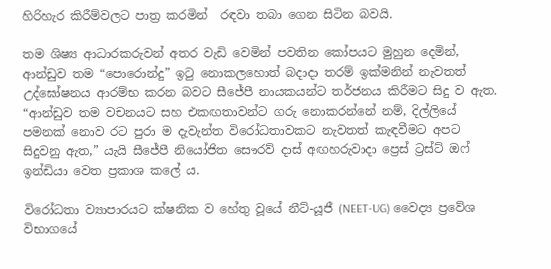හිරිහැර කිරීම්වලට පාත්‍ර කරමින්  රඳවා තබා ගෙන සිටින බවයි.

තම ශිෂ්‍ය ආධාරකරුවන් අතර වැඩි වෙමින් පවතින කෝපයට මුහුන දෙමින්, ආන්ඩුව තම “පොරොන්දු” ඉටු නොකලහොත් බදාදා තරම් ඉක්මනින් නැවතත් උද්ඝෝෂනය ආරම්භ කරන බවට සීජේපී නායකයන්ට තර්ජනය කිරීමට සිදු ව ඇත. “ආන්ඩුව තම වචනයට සහ එකඟතාවන්ට ගරු නොකරන්නේ නම්, දිල්ලියේ පමනක් නොව රට පුරා ම දැවැන්ත විරෝධතාවකට නැවතත් කැඳවීමට අපට සිදුවනු ඇත,” යැයි සීජේපී නියෝජිත සෞරව් දාස් අඟහරුවාදා ප්‍රෙස් ට්‍රස්ට් ඔෆ් ඉන්ඩියා වෙත ප්‍රකාශ කලේ ය.

විරෝධතා ව්‍යාපාරයට ක්ෂනික ව හේතු වූයේ නීට්-යූජී (NEET-UG) වෛද්‍ය ප්‍රවේශ විභාගයේ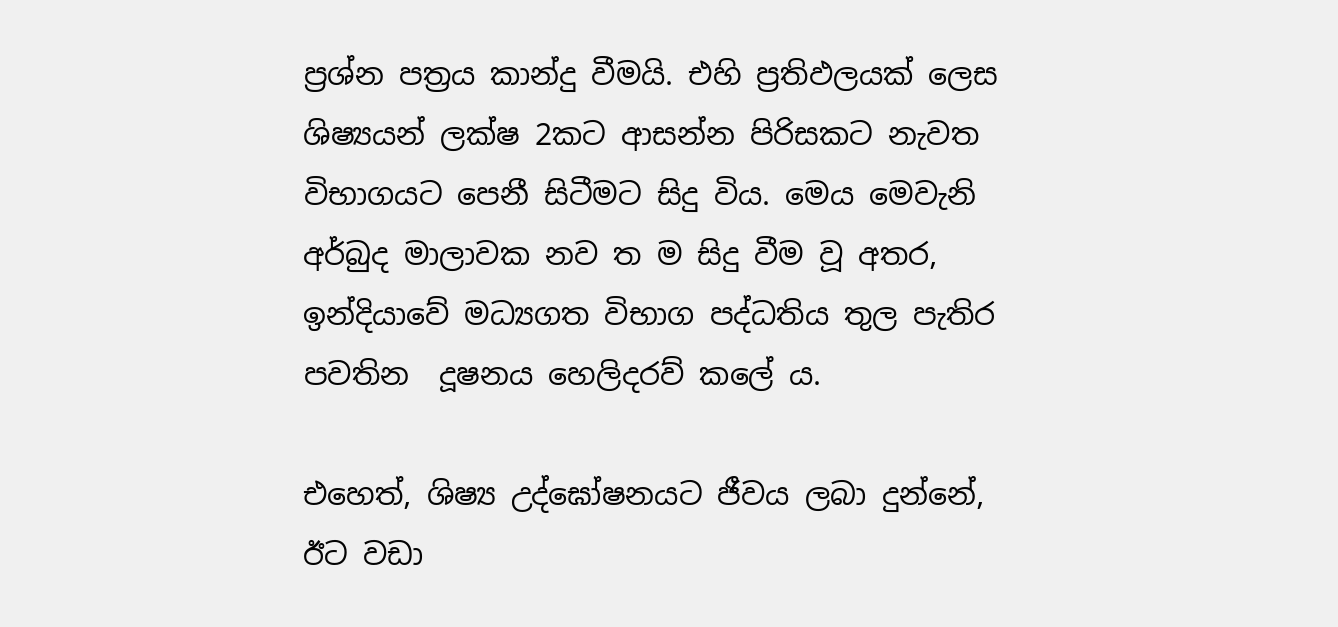ප්‍රශ්න පත්‍රය කාන්දු වීමයි. එහි ප්‍රතිඵලයක් ලෙස ශිෂ්‍යයන් ලක්ෂ 2කට ආසන්න පිරිසකට නැවත විභාගයට පෙනී සිටීමට සිදු විය. මෙය මෙවැනි අර්බුද මාලාවක නව ත ම සිදු වීම වූ අතර, ඉන්දියාවේ මධ්‍යගත විභාග පද්ධතිය තුල පැතිර පවතින  දූෂනය හෙලිදරව් කලේ ය.

එහෙත්, ශිෂ්‍ය උද්ඝෝෂනයට ජීවය ලබා දුන්නේ, ඊට වඩා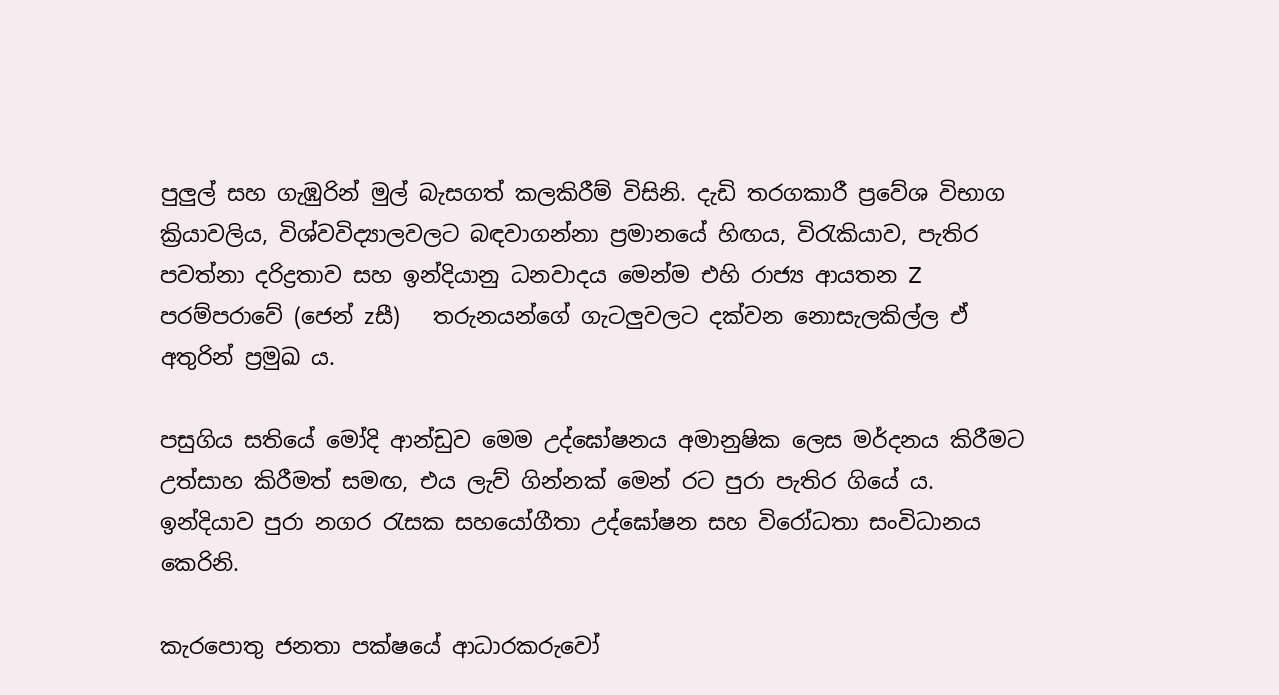පුලුල් සහ ගැඹුරින් මුල් බැසගත් කලකිරීම් විසිනි. දැඩි තරගකාරී ප්‍රවේශ විභාග ක්‍රියාවලිය, විශ්වවිද්‍යාලවලට බඳවාගන්නා ප්‍රමානයේ හිඟය, විරැකියාව, පැතිර පවත්නා දරිද්‍රතාව සහ ඉන්දියානු ධනවාදය මෙන්ම එහි රාජ්‍ය ආයතන Z පරම්පරාවේ (ජෙන් zසී)   තරුනයන්ගේ ගැටලුවලට දක්වන නොසැලකිල්ල ඒ අතුරින් ප්‍රමුඛ ය.

පසුගිය සතියේ මෝදි ආන්ඩුව මෙම උද්ඝෝෂනය අමානුෂික ලෙස මර්දනය කිරීමට උත්සාහ කිරීමත් සමඟ, එය ලැව් ගින්නක් මෙන් රට පුරා පැතිර ගියේ ය. ඉන්දියාව පුරා නගර රැසක සහයෝගීතා උද්ඝෝෂන සහ විරෝධතා සංවිධානය කෙරිනි.

කැරපොතු ජනතා පක්ෂයේ ආධාරකරුවෝ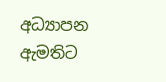අධ්‍යාපන ඇමතිට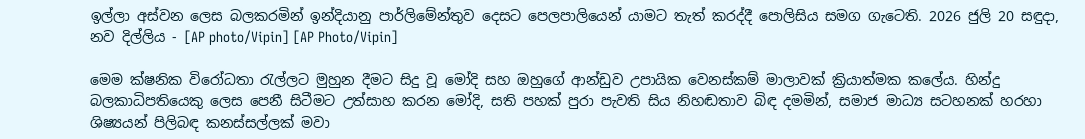ඉල්ලා අස්වන ලෙස බලකරමින් ඉන්දියානු පාර්ලිමේන්තුව දෙසට පෙලපාලියෙන් යාමට තැත් කරද්දී පොලිසිය සමග ගැටෙති. 2026 ජුලි 20 සඳුදා, නව දිල්ලිය - [AP photo/Vipin] [AP Photo/Vipin]

මෙම ක්ෂනික විරෝධතා රැල්ලට මුහුන දීමට සිදු වූ මෝදි සහ ඔහුගේ ආන්ඩුව උපායික වෙනස්කම් මාලාවක් ක්‍රියාත්මක කලේය. හින්දු බලකාධිපතියෙකු ලෙස පෙනී සිටීමට උත්සාහ කරන මෝදි, සති පහක් පුරා පැවති සිය නිහඬතාව බිඳ දමමින්, සමාජ මාධ්‍ය සටහනක් හරහා ශිෂ්‍යයන් පිලිබඳ කනස්සල්ලක් මවා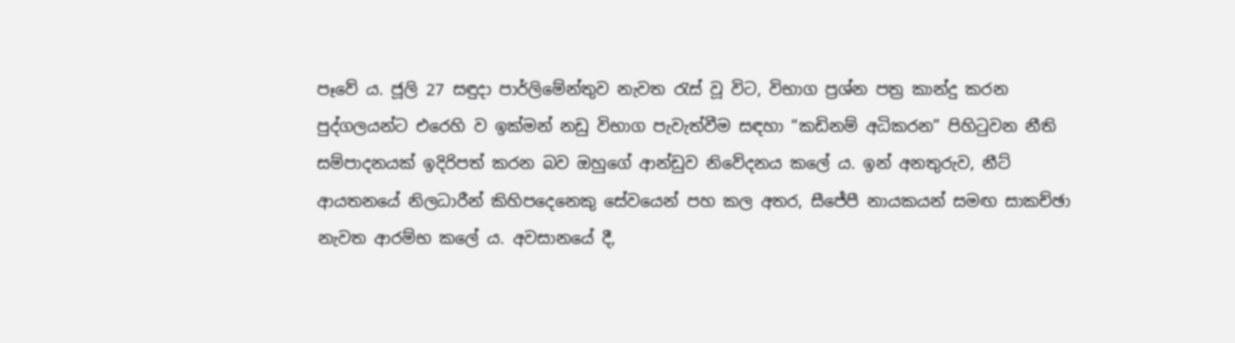පෑවේ ය. ජූලි 27 සඳුදා පාර්ලිමේන්තුව නැවත රැස් වූ විට, විභාග ප්‍රශ්න පත්‍ර කාන්දු කරන පුද්ගලයන්ට එරෙහි ව ඉක්මන් නඩු විභාග පැවැත්වීම සඳහා “කඩිනම් අධිකරන” පිහිටුවන නීති සම්පාදනයක් ඉදිරිපත් කරන බව ඔහුගේ ආන්ඩුව නිවේදනය කලේ ය. ඉන් අනතුරුව, නීට් ආයතනයේ නිලධාරීන් කිහිපදෙනෙකු සේවයෙන් පහ කල අතර, සීජේපී නායකයන් සමඟ සාකච්ඡා නැවත ආරම්භ කලේ ය. අවසානයේ දී,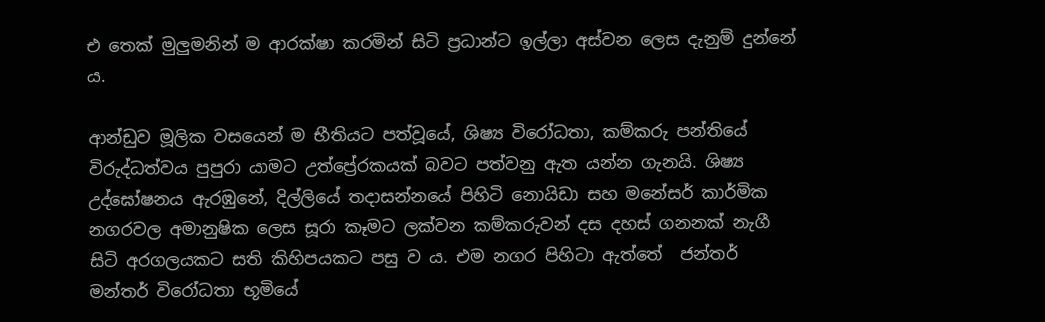එ තෙක් මුලුමනින් ම ආරක්ෂා කරමින් සිටි ප්‍රධාන්ට ඉල්ලා අස්වන ලෙස දැනුම් දුන්නේ ය.

ආන්ඩුව මූලික වසයෙන් ම භීතියට පත්වූයේ, ශිෂ්‍ය විරෝධතා, කම්කරු පන්තියේ විරුද්ධත්වය පුපුරා යාමට උත්ප්‍රේරකයක් බවට පත්වනු ඇත යන්න ගැනයි. ශිෂ්‍ය උද්ඝෝෂනය ඇරඹුනේ, දිල්ලියේ තදාසන්නයේ පිහිටි නොයිඩා සහ මනේසර් කාර්මික නගරවල අමානුෂික ලෙස සූරා කෑමට ලක්වන කම්කරුවන් දස දහස් ගනනක් නැගී සිටි අරගලයකට සති කිහිපයකට පසු ව ය. එම නගර පිහිටා ඇත්තේ  ජන්තර් මන්තර් විරෝධතා භූමියේ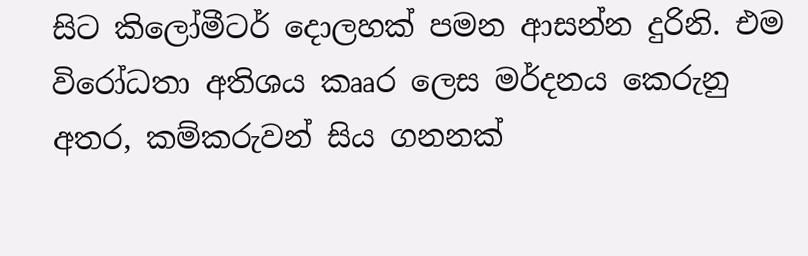සිට කිලෝමීටර් දොලහක් පමන ආසන්න දුරිනි. එම විරෝධතා අතිශය කෲර ලෙස මර්දනය කෙරුනු අතර, කම්කරුවන් සිය ගනනක්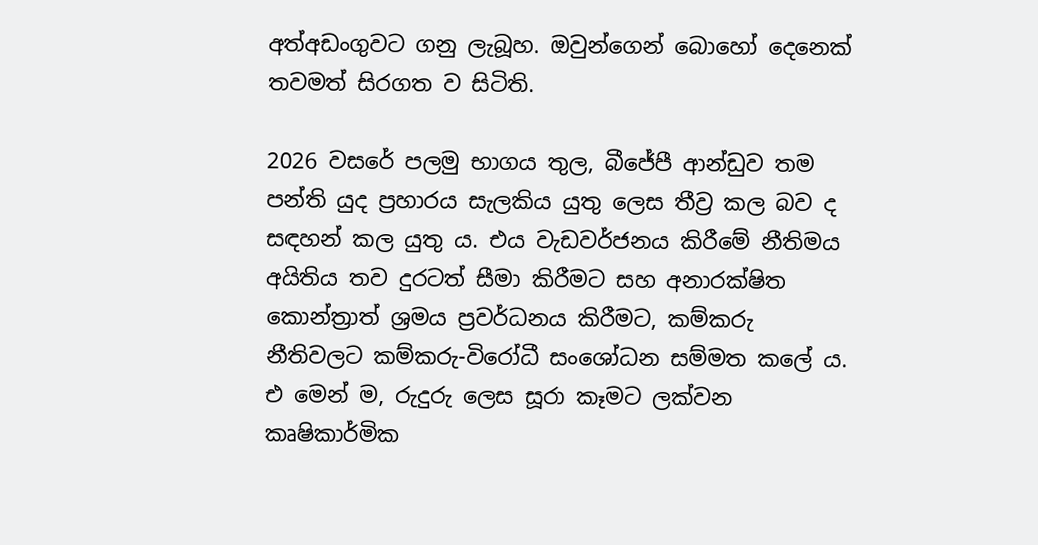අත්අඩංගුවට ගනු ලැබූහ. ඔවුන්ගෙන් බොහෝ දෙනෙක් තවමත් සිරගත ව සිටිති.

2026 වසරේ පලමු භාගය තුල, බීජේපී ආන්ඩුව තම පන්ති යුද ප්‍රහාරය සැලකිය යුතු ලෙස තීව්‍ර කල බව ද සඳහන් කල යුතු ය. එය වැඩවර්ජනය කිරීමේ නීතිමය අයිතිය තව දුරටත් සීමා කිරීමට සහ අනාරක්ෂිත කොන්ත්‍රාත් ශ්‍රමය ප්‍රවර්ධනය කිරීමට, කම්කරු නීතිවලට කම්කරු-විරෝධී සංශෝධන සම්මත කලේ ය. එ මෙන් ම, රුදුරු ලෙස සූරා කෑමට ලක්වන කෘෂිකාර්මික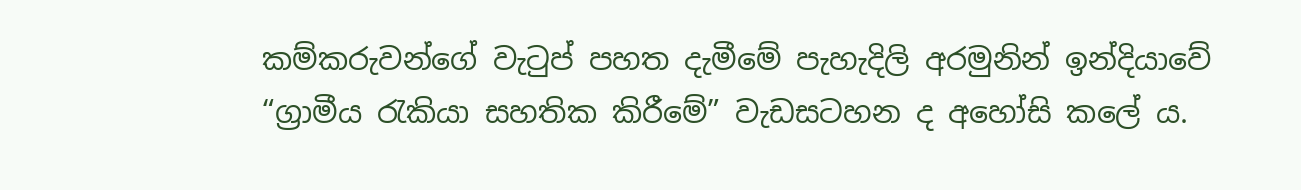කම්කරුවන්ගේ වැටුප් පහත දැමීමේ පැහැදිලි අරමුනින් ඉන්දියාවේ “ග්‍රාමීය රැකියා සහතික කිරීමේ” වැඩසටහන ද අහෝසි කලේ ය.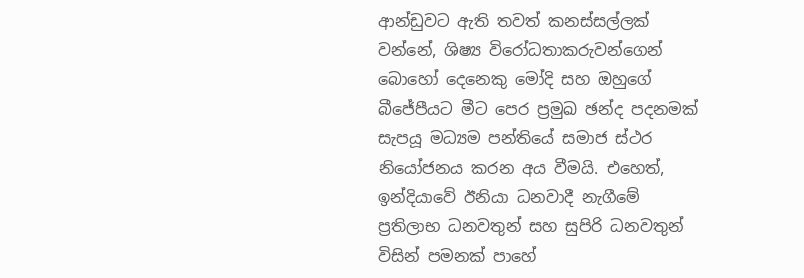ආන්ඩුවට ඇති තවත් කනස්සල්ලක් වන්නේ, ශිෂ්‍ය විරෝධතාකරුවන්ගෙන් බොහෝ දෙනෙකු මෝදි සහ ඔහුගේ බීජේපීයට මීට පෙර ප්‍රමුඛ ඡන්ද පදනමක් සැපයූ මධ්‍යම පන්තියේ සමාජ ස්ථර නියෝජනය කරන අය වීමයි. එහෙත්, ඉන්දියාවේ ඊනියා ධනවාදී නැගීමේ ප්‍රතිලාභ ධනවතුන් සහ සුපිරි ධනවතුන් විසින් පමනක් පාහේ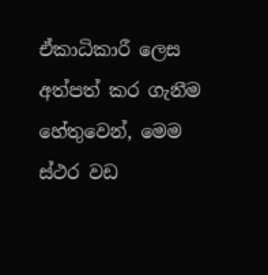ඒකාධිකාරී ලෙස අත්පත් කර ගැනීම හේතුවෙන්, මෙම ස්ථර වඩ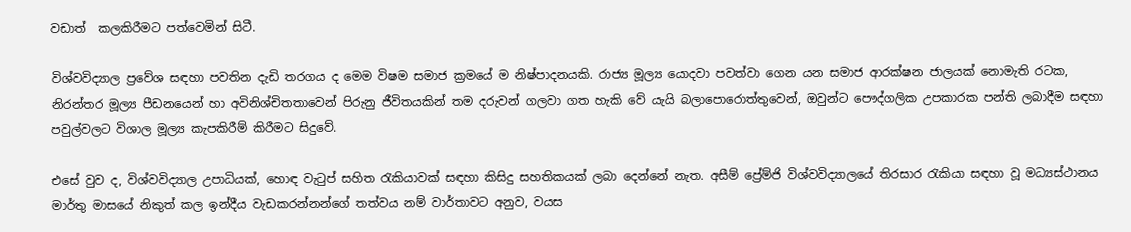වඩාත්  කලකිරීමට පත්වෙමින් සිටී.

විශ්වවිද්‍යාල ප්‍රවේශ සඳහා පවතින දැඩි තරගය ද මෙම විෂම සමාජ ක්‍රමයේ ම නිෂ්පාදනයකි. රාජ්‍ය මූල්‍ය යොදවා පවත්වා ගෙන යන සමාජ ආරක්ෂන ජාලයක් නොමැති රටක, නිරන්තර මූල්‍ය පීඩනයෙන් හා අවිනිශ්චිතතාවෙන් පිරුනු ජීවිතයකින් තම දරුවන් ගලවා ගත හැකි වේ යැයි බලාපොරොත්තුවෙන්, ඔවුන්ට පෞද්ගලික උපකාරක පන්ති ලබාදීම සඳහා පවුල්වලට විශාල මූල්‍ය කැපකිරීම් කිරීමට සිදුවේ.

එසේ වුව ද, විශ්වවිද්‍යාල උපාධියක්, හොඳ වැටුප් සහිත රැකියාවක් සඳහා කිසිදු සහතිකයක් ලබා දෙන්නේ නැත. අසීම් ප්‍රේම්ජි විශ්වවිද්‍යාලයේ තිරසාර රැකියා සඳහා වූ මධ්‍යස්ථානය මාර්තු මාසයේ නිකුත් කල ඉන්දීය වැඩකරන්නන්ගේ තත්වය නම් වාර්තාවට අනුව, වයස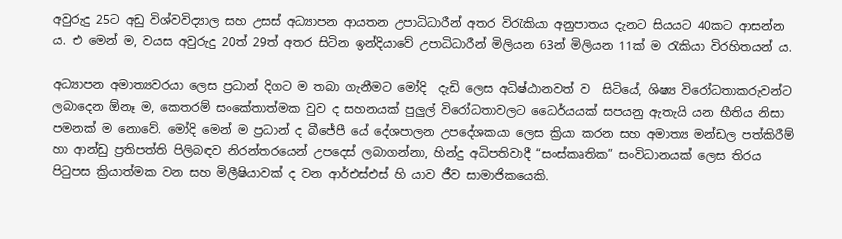අවුරුදු 25ට අඩු විශ්වවිද්‍යාල සහ උසස් අධ්‍යාපන ආයතන උපාධිධාරීන් අතර විරැකියා අනුපාතය දැනට සියයට 40කට ආසන්න ය. එ මෙන් ම, වයස අවුරුදු 20ත් 29ත් අතර සිටින ඉන්දියාවේ උපාධිධාරීන් මිලියන 63න් මිලියන 11ක් ම රැකියා විරහිතයන් ය.

අධ්‍යාපන අමාත්‍යවරයා ලෙස ප්‍රධාන් දිගට ම තබා ගැනීමට මෝදි  දැඩි ලෙස අධිෂ්ඨානවත් ව  සිටියේ, ශිෂ්‍ය විරෝධතාකරුවන්ට ලබාදෙන ඕනෑ ම, කෙතරම් සංකේතාත්මක වුව ද සහනයක් පුලුල් විරෝධතාවලට ධෛර්යයක් සපයනු ඇතැයි යන භීතිය නිසා පමනක් ම නොවේ. මෝදි මෙන් ම ප්‍රධාන් ද බීජේපී යේ දේශපාලන උපදේශකයා ලෙස ක්‍රියා කරන සහ අමාත්‍ය මන්ඩල පත්කිරීම් හා ආන්ඩු ප්‍රතිපත්ති පිලිබඳව නිරන්තරයෙන් උපදෙස් ලබාගන්නා, හින්දු අධිපතිවාදී “සංස්කෘතික” සංවිධානයක් ලෙස තිරය පිටුපස ක්‍රියාත්මක වන සහ මිලීෂියාවක් ද වන ආර්එස්එස් හි යාව ජීව සාමාජිකයෙකි.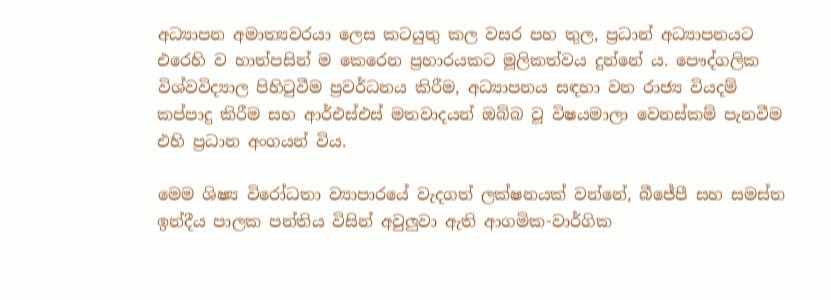අධ්‍යාපන අමාත්‍යවරයා ලෙස කටයුතු කල වසර පහ තුල, ප්‍රධාන් අධ්‍යාපනයට එරෙහි ව හාත්පසින් ම කෙරෙන ප්‍රහාරයකට මූලිකත්වය දුන්නේ ය. පෞද්ගලික විශ්වවිද්‍යාල පිහිටුවීම ප්‍රවර්ධනය කිරීම, අධ්‍යාපනය සඳහා වන රාජ්‍ය වියදම් කප්පාදු කිරීම සහ ආර්එස්එස් මතවාදයන් ඔබ්බ වූ විෂයමාලා වෙනස්කම් පැනවීම එහි ප්‍රධාන අංගයන් විය.

මෙම ශිෂ්‍ය විරෝධතා ව්‍යාපාරයේ වැදගත් ලක්ෂනයක් වන්නේ, බීජේපී සහ සමස්ත ඉන්දීය පාලක පන්තිය විසින් අවුලුවා ඇති ආගමික-වාර්ගික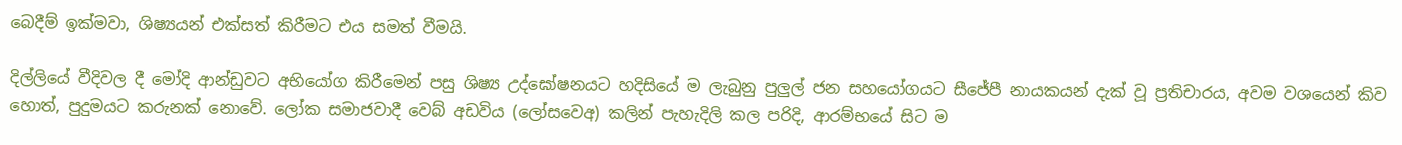බෙදීම් ඉක්මවා, ශිෂ්‍යයන් එක්සත් කිරීමට එය සමත් වීමයි.

දිල්ලියේ වීදිවල දී මෝදි ආන්ඩුවට අභියෝග කිරීමෙන් පසු ශිෂ්‍ය උද්ඝෝෂනයට හදිසියේ ම ලැබුනු පුලුල් ජන සහයෝගයට සීජේපී නායකයන් දැක් වූ ප්‍රතිචාරය, අවම වශයෙන් කිව හොත්, පුදුමයට කරුනක් නොවේ. ලෝක සමාජවාදී වෙබ් අඩවිය (ලෝසවෙඅ) කලින් පැහැදිලි කල පරිදි, ආරම්භයේ සිට ම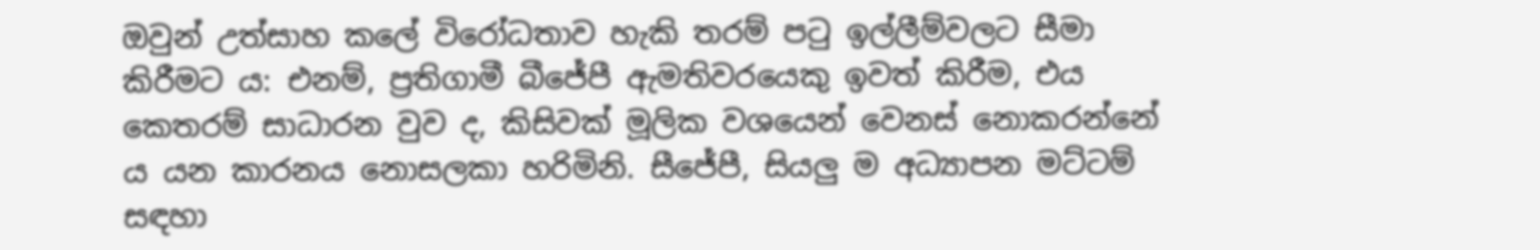ඔවුන් උත්සාහ කලේ විරෝධතාව හැකි තරම් පටු ඉල්ලීම්වලට සීමා කිරීමට ය: එනම්, ප්‍රතිගාමී බීජේපී ඇමතිවරයෙකු ඉවත් කිරීම, එය කෙතරම් සාධාරන වුව ද, කිසිවක් මූලික වශයෙන් වෙනස් නොකරන්නේ ය යන කාරනය නොසලකා හරිමිනි. සීජේපී, සියලු ම අධ්‍යාපන මට්ටම් සඳහා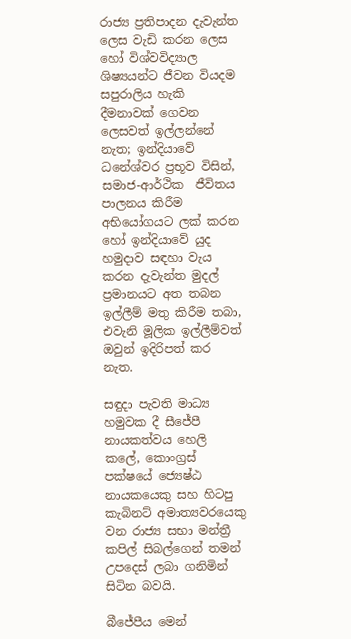රාජ්‍ය ප්‍රතිපාදන දැවැන්ත ලෙස වැඩි කරන ලෙස හෝ විශ්වවිද්‍යාල ශිෂ්‍යයන්ට ජීවන වියදම සපුරාලිය හැකි දීමනාවක් ගෙවන ලෙසවත් ඉල්ලන්නේ නැත; ඉන්දියාවේ ධනේශ්වර ප්‍රභූව විසින්, සමාජ-ආර්ථික  ජීවිතය පාලනය කිරීම අභියෝගයට ලක් කරන හෝ ඉන්දියාවේ යුද හමුදාව සඳහා වැය කරන දැවැන්ත මුදල් ප්‍රමානයට අත තබන ඉල්ලීම් මතු කිරීම තබා, එවැනි මූලික ඉල්ලීම්වත් ඔවුන් ඉදිරිපත් කර නැත.

සඳුදා පැවති මාධ්‍ය හමුවක දී සීජේපී නායකත්වය හෙලි කලේ, කොංග්‍රස් පක්ෂයේ ජ්‍යෙෂ්ඨ නායකයෙකු සහ හිටපු කැබිනට් අමාත්‍යවරයෙකු වන රාජ්‍ය සභා මන්ත්‍රී කපිල් සිබල්ගෙන් තමන් උපදෙස් ලබා ගනිමින් සිටින බවයි.

බීජේපීය මෙන්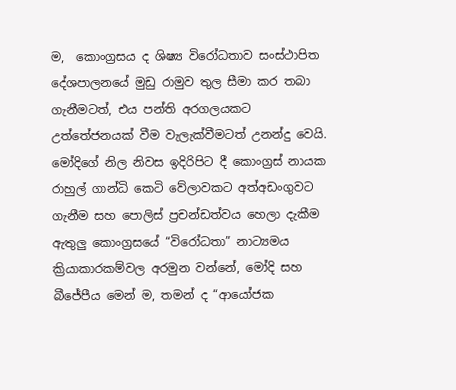ම,  කොංග්‍රසය ද ශිෂ්‍ය විරෝධතාව සංස්ථාපිත දේශපාලනයේ මුඩු රාමුව තුල සීමා කර තබා ගැනීමටත්, එය පන්ති අරගලයකට උත්තේජනයක් වීම වැලැක්වීමටත් උනන්දු වෙයි. මෝදිගේ නිල නිවස ඉදිරිපිට දී කොංග්‍රස් නායක රාහුල් ගාන්ධි කෙටි වේලාවකට අත්අඩංගුවට ගැනීම සහ පොලිස් ප්‍රචන්ඩත්වය හෙලා දැකීම ඇතුලු කොංග්‍රසයේ “විරෝධතා” නාට්‍යමය ක්‍රියාකාරකම්වල අරමුන වන්නේ, මෝදි සහ බීජේපීය මෙන් ම, තමන් ද “ආයෝජක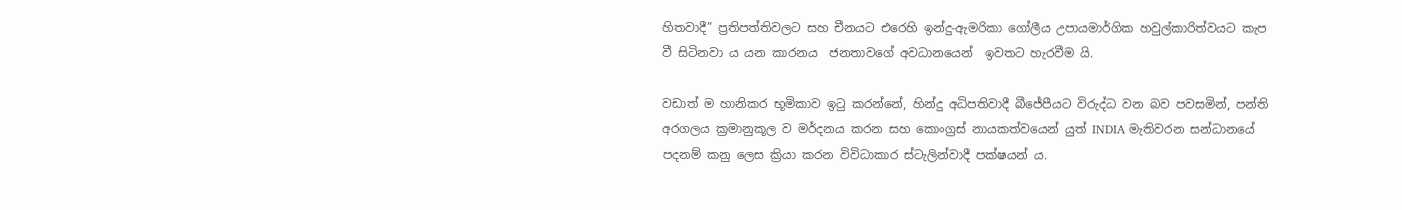හිතවාදී” ප්‍රතිපත්තිවලට සහ චීනයට එරෙහි ඉන්දු-ඇමරිකා ගෝලීය උපායමාර්ගික හවුල්කාරිත්වයට කැප වී සිටිනවා ය යන කාරනය  ජනතාවගේ අවධානයෙන්  ඉවතට හැරවීම යි.

වඩාත් ම හානිකර භූමිකාව ඉටු කරන්නේ, හින්දු අධිපතිවාදී බීජේපීයට විරුද්ධ වන බව පවසමින්, පන්ති අරගලය ක්‍රමානුකූල ව මර්දනය කරන සහ කොංග්‍රස් නායකත්වයෙන් යුත් INDIA මැතිවරන සන්ධානයේ පදනම් කනු ලෙස ක්‍රියා කරන විවිධාකාර ස්ටැලින්වාදී පක්ෂයන්‍ ය.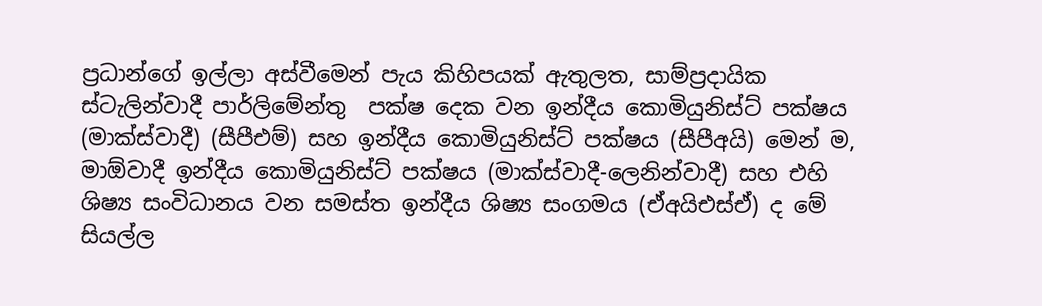ප්‍රධාන්ගේ ඉල්ලා අස්වීමෙන් පැය කිහිපයක් ඇතුලත, සාම්ප්‍රදායික ස්ටැලින්වාදී පාර්ලිමේන්තු  පක්ෂ දෙක වන ඉන්දීය කොමියුනිස්ට් පක්ෂය (මාක්ස්වාදී) (සීපීඑම්) සහ ඉන්දීය කොමියුනිස්ට් පක්ෂය (සීපීඅයි) මෙන් ම, මාඕවාදී ඉන්දීය කොමියුනිස්ට් පක්ෂය (මාක්ස්වාදී-ලෙනින්වාදී) සහ එහි ශිෂ්‍ය සංවිධානය වන සමස්ත ඉන්දීය ශිෂ්‍ය සංගමය (ඒඅයිඑස්ඒ) ද මේ සියල්ල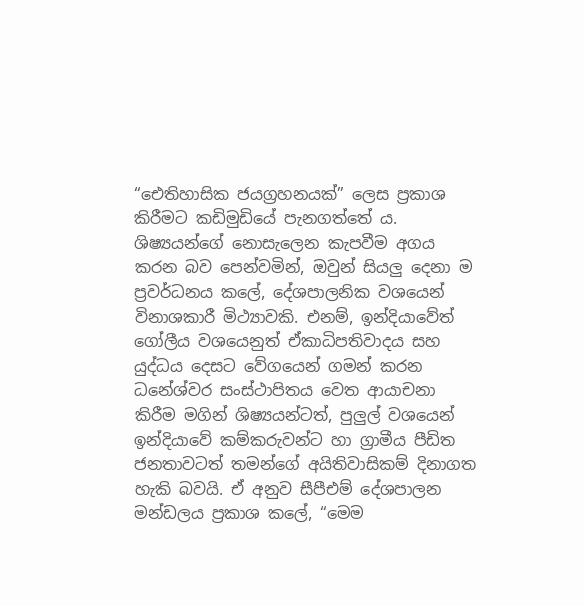“ඓතිහාසික ජයග්‍රහනයක්” ලෙස ප්‍රකාශ කිරීමට කඩිමුඩියේ පැනගත්තේ ය. ශිෂ්‍යයන්ගේ නොසැලෙන කැපවීම අගය කරන බව පෙන්වමින්, ඔවුන් සියලු දෙනා ම ප්‍රවර්ධනය කලේ, දේශපාලනික වශයෙන් විනාශකාරී මිථ්‍යාවකි. එනම්, ඉන්දියාවේත් ගෝලීය වශයෙනුත් ඒකාධිපතිවාදය සහ යුද්ධය දෙසට වේගයෙන් ගමන් කරන ධනේශ්වර සංස්ථාපිතය වෙත ආයාචනා කිරීම මගින් ශිෂ්‍යයන්ටත්, පුලුල් වශයෙන් ඉන්දියාවේ කම්කරුවන්ට හා ග්‍රාමීය පීඩිත ජනතාවටත් තමන්ගේ අයිතිවාසිකම් දිනාගත හැකි බවයි. ඒ අනුව සීපීඑම් දේශපාලන මන්ඩලය ප්‍රකාශ කලේ, “මෙම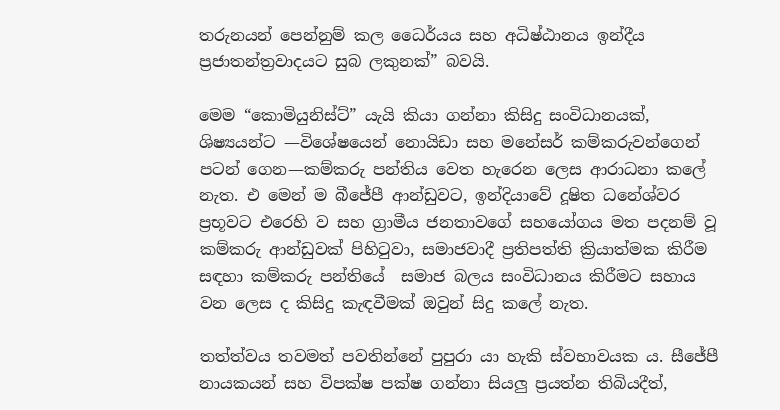තරුනයන් පෙන්නුම් කල ධෛර්යය සහ අධිෂ්ඨානය ඉන්දීය ප්‍රජාතන්ත්‍රවාදයට සුබ ලකුනක්” බවයි.

මෙම “කොමියුනිස්ට්” යැයි කියා ගන්නා කිසිදු සංවිධානයක්, ශිෂ්‍යයන්ට —විශේෂයෙන් නොයිඩා සහ මනේසර් කම්කරුවන්ගෙන් පටන් ගෙන—කම්කරු පන්තිය වෙත හැරෙන ලෙස ආරාධනා කලේ නැත. එ මෙන් ම බීජේපී ආන්ඩුවට, ඉන්දියාවේ දූෂිත ධනේශ්වර ප්‍රභූවට එරෙහි ව සහ ග්‍රාමීය ජනතාවගේ සහයෝගය මත පදනම් වූ කම්කරු ආන්ඩුවක් පිහිටුවා, සමාජවාදී ප්‍රතිපත්ති ක්‍රියාත්මක කිරීම සඳහා කම්කරු පන්තියේ  සමාජ බලය සංවිධානය කිරීමට සහාය වන ලෙස ද කිසිදු කැඳවීමක් ඔවුන් සිදු කලේ නැත.

තත්ත්වය තවමත් පවතින්නේ පුපුරා යා හැකි ස්වභාවයක ය. සීජේපී නායකයන් සහ විපක්ෂ පක්ෂ ගන්නා සියලු ප්‍රයත්න තිබියදීත්,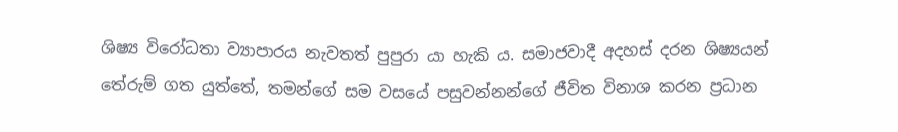ශිෂ්‍ය විරෝධතා ව්‍යාපාරය නැවතත් පුපුරා යා හැකි ය. සමාජවාදී අදහස් දරන ශිෂ්‍යයන් තේරුම් ගත යුත්තේ, තමන්ගේ සම වසයේ පසුවන්නන්ගේ ජීවිත විනාශ කරන ප්‍රධාන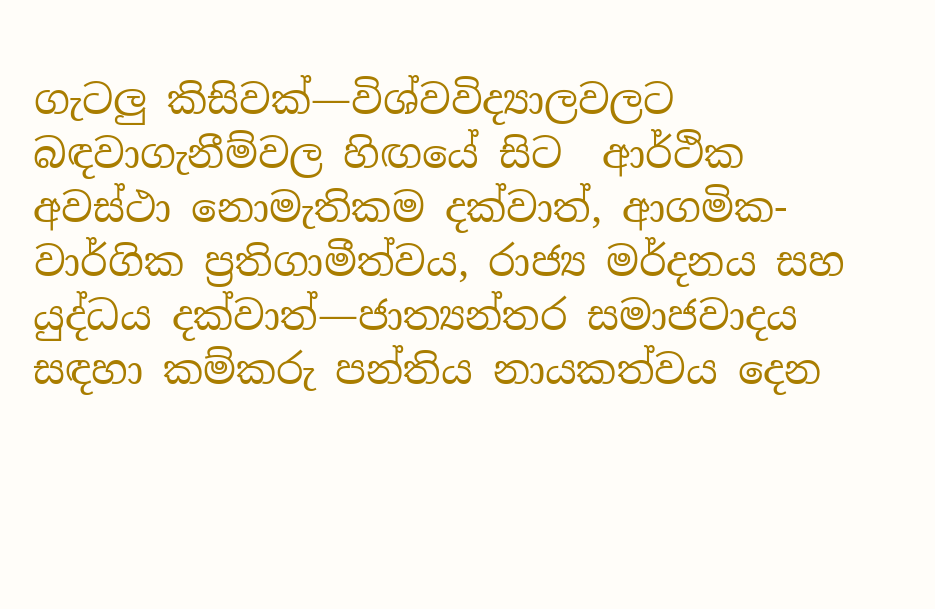ගැටලු කිසිවක්—විශ්වවිද්‍යාලවලට බඳවාගැනීම්වල හිඟයේ සිට  ආර්ථික අවස්ථා නොමැතිකම දක්වාත්, ආගමික-වාර්ගික ප්‍රතිගාමීත්වය, රාජ්‍ය මර්දනය සහ යුද්ධය දක්වාත්—ජාත්‍යන්තර සමාජවාදය සඳහා කම්කරු පන්තිය නායකත්වය දෙන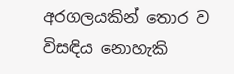අරගලයකින් තොර ව විසඳිය නොහැකි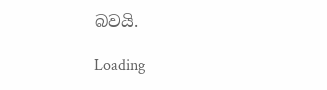බවයි.

Loading